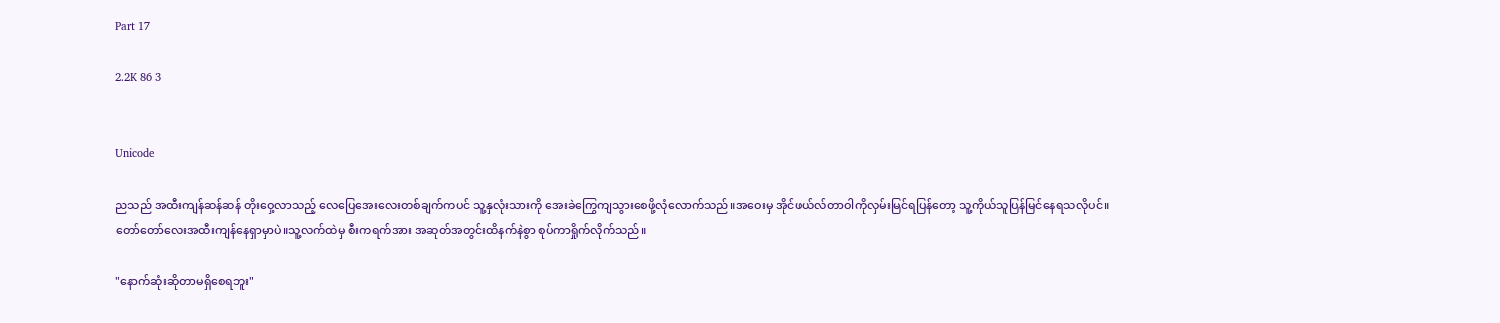Part 17

2.2K 86 3


Unicode

ညသည် အထီးကျန်ဆန်ဆန် တိုးဝှေ့လာသည့် လေပြေအေးလေးတစ်ချက်ကပင် သူ့နှလုံးသားကို အေးခဲကြွေကျသွားစေဖို့လုံလောက်သည်။အဝေးမှ အိုင်ဖယ်လ်တာဝါကိုလှမ်းမြင်ရပြန်တော့ သူ့ကိုယ်သူပြန်မြင်နေရသလိုပင်။တော်တော်လေးအထီးကျန်နေရှာမှာပဲ။သူ့လက်ထဲမှ စီးကရက်အား အဆုတ်အတွင်းထိနက်နဲစွာ စုပ်ကာရှိုက်လိုက်သည်။

"နောက်ဆုံးဆိုတာမရှိစေရဘူး"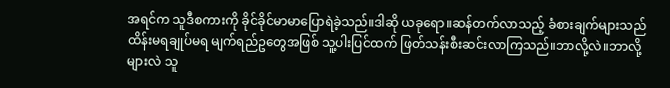အရင်က သူဒီစကားကို ခိုင်ခိုင်မာမာပြောရဲခဲ့သည်။ဒါဆို ယခုရော။ဆန်တက်လာသည့် ခံစားချက်များသည် ထိန်းမရချုပ်မရ မျက်ရည်ဥတွေအဖြစ် သူ့ပါးပြင်ထက် ဖြတ်သန်းစီးဆင်းလာကြသည်။ဘာလို့လဲ။ဘာလို့များလဲ သူ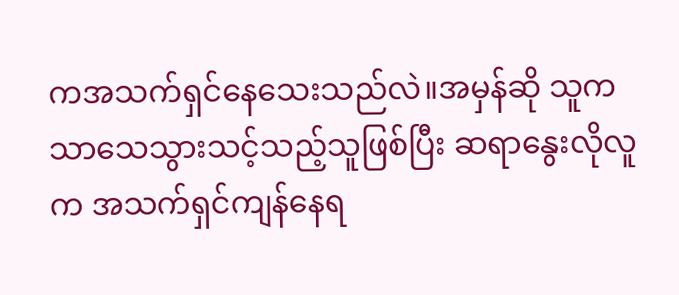ကအသက်ရှင်နေသေးသည်လဲ။အမှန်ဆို သူကသာသေသွားသင့်သည့်သူဖြစ်ပြီး ဆရာနွေးလိုလူက အသက်ရှင်ကျန်နေရ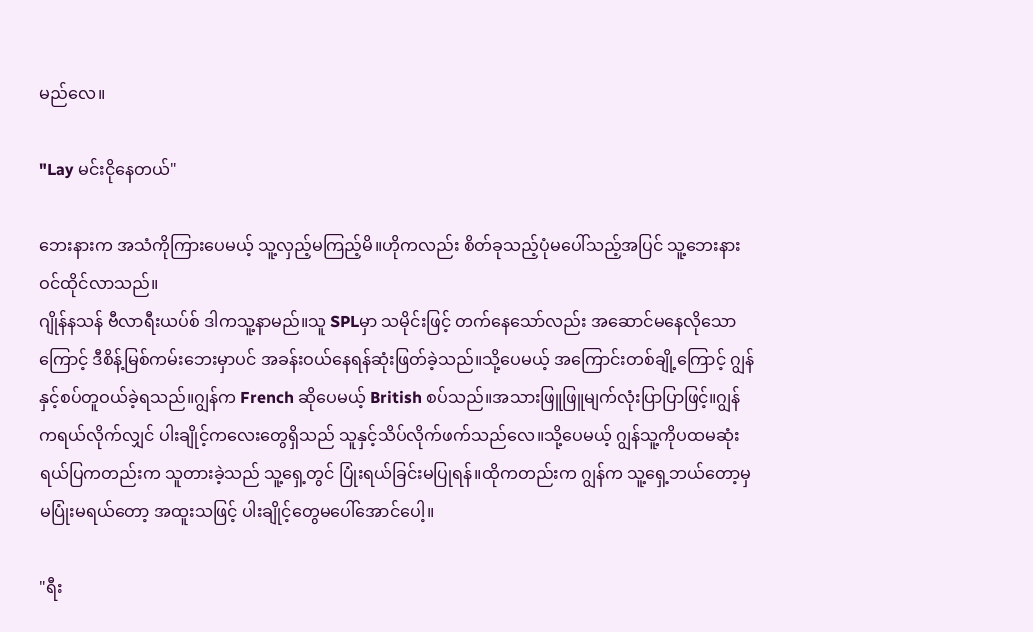မည်လေ။

"Lay မင်းငိုနေတယ်"

ဘေးနားက အသံကိုကြားပေမယ့် သူ့လှည့်မကြည့်မိ။ဟိုကလည်း စိတ်ခုသည့်ပုံမပေါ်သည့်အပြင် သူ့ဘေးနားဝင်ထိုင်လာသည်။
ဂျိုန်နသန် ဗီလာရီးယပ်စ် ဒါကသူ့နာမည်။သူ SPLမှာ သမိုင်းဖြင့် တက်နေသော်လည်း အဆောင်မနေလိုသောကြောင့် ဒီစိန့်မြစ်ကမ်းဘေးမှာပင် အခန်းဝယ်နေရန်ဆုံးဖြတ်ခဲ့သည်။သို့ပေမယ့် အကြောင်းတစ်ချို့ကြောင့် ဂျွန်နှင့်စပ်တူဝယ်ခဲ့ရသည်။ဂျွန်က French ဆိုပေမယ့် British စပ်သည်။အသားဖြူဖြူမျက်လုံးပြာပြာဖြင့်။ဂျွန်ကရယ်လိုက်လျှင် ပါးချိုင့်ကလေးတွေရှိသည် သူနှင့်သိပ်လိုက်ဖက်သည်လေ။သို့ပေမယ့် ဂျွန်သူ့ကိုပထမဆုံးရယ်ပြကတည်းက သူတားခဲ့သည် သူ့ရှေ့တွင် ပြုံးရယ်ခြင်းမပြုရန်။ထိုကတည်းက ဂျွန်က သူ့ရှေ့ဘယ်တော့မှမပြုံးမရယ်တော့ အထူးသဖြင့် ပါးချိုင့်တွေမပေါ်အောင်ပေါ့။

"ရီး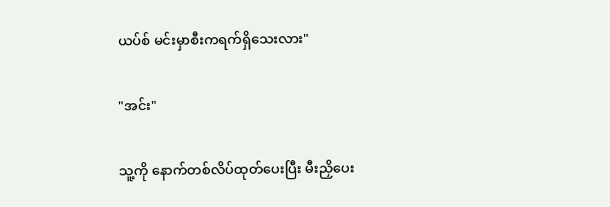ယပ်စ် မင်းမှာစီးကရက်ရှိသေးလား"

"အင်း"

သူ့ကို နောက်တစ်လိပ်ထုတ်ပေးပြီး မီးညှိပေး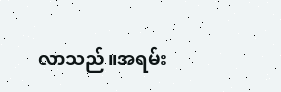လာသည်။အရမ်း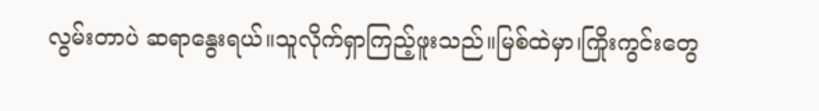လွမ်းတာပဲ ဆရာနွေးရယ်။သူလိုက်ရှာကြည့်ဖူးသည်။မြစ်ထဲမှာ၊ကြိုးကွင်းတွေ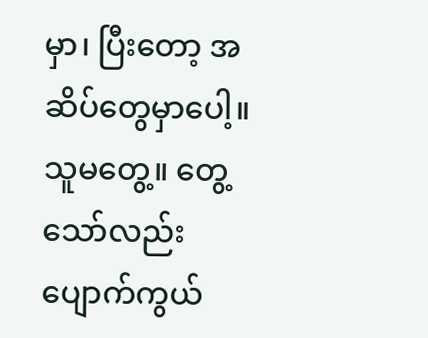မှာ၊ ပြီးတော့ အဆိပ်တွေမှာပေါ့။သူမတွေ့။ တွေ့သော်လည်းပျောက်ကွယ်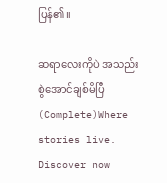ပြန်၏။

ဆရာလေးကိုပဲ အသည်းစွဲအောင်ချစ်မိပြီ(Complete)Where stories live. Discover now